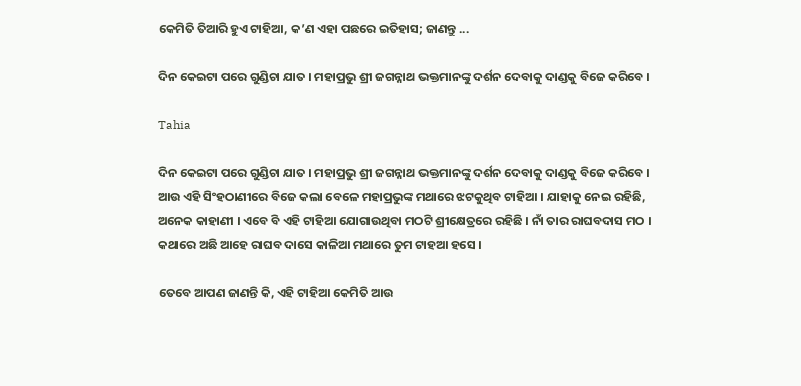କେମିତି ତିଆରି ହୁଏ ଟାହିଆ, କ’ଣ ଏହା ପଛରେ ଇତିହାସ; ଜାଣନ୍ତୁ ...

ଦିନ କେଇଟା ପରେ ଗୁଣ୍ଡିଚା ଯାତ । ମହାପ୍ରଭୁ ଶ୍ରୀ ଜଗନ୍ନାଥ ଭକ୍ତମାନଙ୍କୁ ଦର୍ଶନ ଦେବାକୁ ଦାଣ୍ଡକୁ ବିଜେ କରିବେ ।

Tahia

ଦିନ କେଇଟା ପରେ ଗୁଣ୍ଡିଚା ଯାତ । ମହାପ୍ରଭୁ ଶ୍ରୀ ଜଗନ୍ନାଥ ଭକ୍ତମାନଙ୍କୁ ଦର୍ଶନ ଦେବାକୁ ଦାଣ୍ଡକୁ ବିଜେ କରିବେ । ଆଉ ଏହି ସିଂହଠାଣୀରେ ବିଜେ କଲା ବେଳେ ମହାପ୍ରଭୁଙ୍କ ମଥାରେ ଝଟକୁଥିବ ଟାହିଆ । ଯାହାକୁ ନେଇ ରହିଛି, ଅନେକ କାହାଣୀ । ଏବେ ବି ଏହି ଟାହିଆ ଯୋଗାଉଥିବା ମଠଟି ଶ୍ରୀକ୍ଷେତ୍ରରେ ରହିଛି । ନାଁ ତାର ରାଘବଦାସ ମଠ । କଥାରେ ଅଛି ଆହେ ରାଘବ ଦାସେ କାଳିଆ ମଥାରେ ତୁମ ଟାହଆ ହସେ ।

ତେବେ ଆପଣ ଜାଣନ୍ତି କି, ଏହି ଟାହିଆ କେମିତି ଆଉ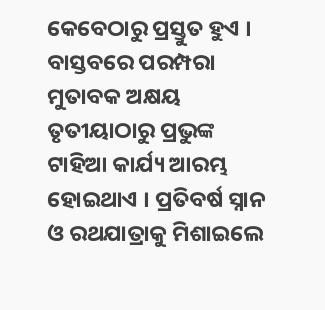କେବେଠାରୁ ପ୍ରସ୍ତୁତ ହୁଏ । ବାସ୍ତବରେ ପରମ୍ପରା ମୁତାବକ ଅକ୍ଷୟ ତୃତୀୟାଠାରୁ ପ୍ରଭୁଙ୍କ ଟାହିଆ କାର୍ଯ୍ୟ ଆରମ୍ଭ ହୋଇଥାଏ । ପ୍ରତିବର୍ଷ ସ୍ନାନ ଓ ରଥଯାତ୍ରାକୁ ମିଶାଇଲେ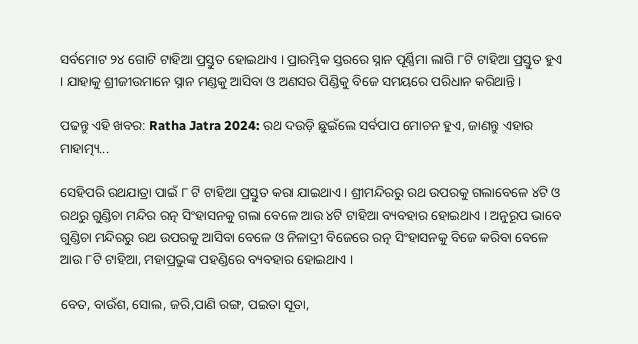ସର୍ବମୋଟ ୨୪ ଗୋଟି ଟାହିଆ ପ୍ରସ୍ତୁତ ହୋଇଥାଏ । ପ୍ରାରମ୍ଭିକ ସ୍ତରରେ ସ୍ନାନ ପୂର୍ଣ୍ଣିମା ଲାଗି ୮ଟି ଟାହିଆ ପ୍ରସ୍ତୁତ ହୁଏ । ଯାହାକୁ ଶ୍ରୀଜୀଉମାନେ ସ୍ନାନ ମଣ୍ଡକୁ ଆସିବା ଓ ଅଣସର ପିଣ୍ଡିକୁ ବିଜେ ସମୟରେ ପରିଧାନ କରିଥାନ୍ତି ।

ପଢନ୍ତୁ ଏହି ଖବର: Ratha Jatra 2024: ରଥ ଦଉଡ଼ି ଛୁଇଁଲେ ସର୍ବପାପ ମୋଚନ ହୁଏ, ଜାଣନ୍ତୁ ଏହାର ମାହାତ୍ମ୍ୟ...

ସେହିପରି ରଥଯାତ୍ରା ପାଇଁ ୮ ଟି ଟାହିଆ ପ୍ରସ୍ତୁତ କରା ଯାଇଥାଏ । ଶ୍ରୀମନ୍ଦିରରୁ ରଥ ଉପରକୁ ଗଲାବେଳେ ୪ଟି ଓ ରଥରୁ ଗୁଣ୍ଡିଚା ମନ୍ଦିର ରତ୍ନ ସିଂହାସନକୁ ଗଲା ବେଳେ ଆଉ ୪ଟି ଟାହିଆ ବ୍ୟବହାର ହୋଇଥାଏ । ଅନୁରୂପ ଭାବେ ଗୁଣ୍ଡିଚା ମନ୍ଦିରରୁ ରଥ ଉପରକୁ ଆସିବା ବେଳେ ଓ ନିଳାଦ୍ରୀ ବିଜେରେ ରତ୍ନ ସିଂହାସନକୁ ବିଜେ କରିବା ବେଳେ ଆଉ ୮ଟି ଟାହିଆ, ମହାପ୍ରଭୁଙ୍କ ପହଣ୍ଡିରେ ବ୍ୟବହାର ହୋଇଥାଏ ।

ବେତ, ବାଉଁଶ, ସୋଲ, ଜରି,ପାଣି ରଙ୍ଗ, ପଇତା ସୂତା,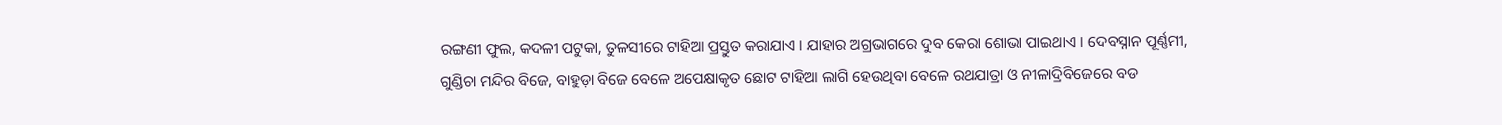ରଙ୍ଗଣୀ ଫୁଲ, କଦଳୀ ପଟୁକା, ତୁଳସୀରେ ଟାହିଆ ପ୍ରସ୍ତୁତ କରାଯାଏ । ଯାହାର ଅଗ୍ରଭାଗରେ ଦୁବ କେରା ଶୋଭା ପାଇଥାଏ । ଦେବସ୍ନାନ ପୂର୍ଣ୍ଣମୀ, ଗୁଣ୍ଡିଚା ମନ୍ଦିର ବିଜେ, ବାହୁଡ଼ା ବିଜେ ବେଳେ ଅପେକ୍ଷାକୃତ ଛୋଟ ଟାହିଆ ଲାଗି ହେଉଥିବା ବେଳେ ରଥଯାତ୍ରା ଓ ନୀଳାଦ୍ରିବିଜେରେ ବଡ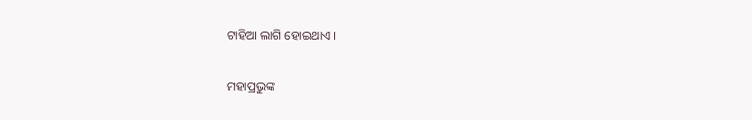ଟାହିଆ ଲାଗି ହୋଇଥାଏ ।

ମହାପ୍ରଭୁଙ୍କ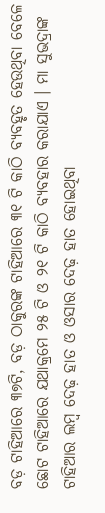ବଡ଼ ଟାହିଆରେ ୩୭ଟି, ବଡ଼ ଠାକୁରଙ୍କ ଟାହିଆରେ ୩୧ ଟି କାଠି ବ୍ୟବହୃତ ହେଉଥିବା ବେଳେ ଛୋଟ ଟାହିଆରେ ଯଥାକ୍ରମେ ୨୫ ଟି ଓ ୨୧ ଟି କାଠି ବ୍ୟବହାର କରାଯାଏ । ମା ସୁଭଦ୍ରାଙ୍କ ଟାହିଆର ଲମ୍ବ ଦେଢ଼ ହାତ ଓ ଓସାର ଦେଢ଼ ହାତ ହୋଇଥିବା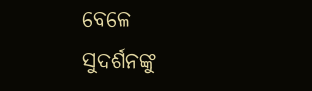ବେଳେ ସୁଦର୍ଶନଙ୍କୁ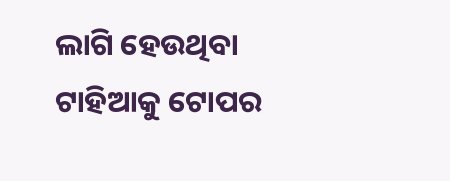ଲାଗି ହେଉଥିବା ଟାହିଆକୁ ଟୋପର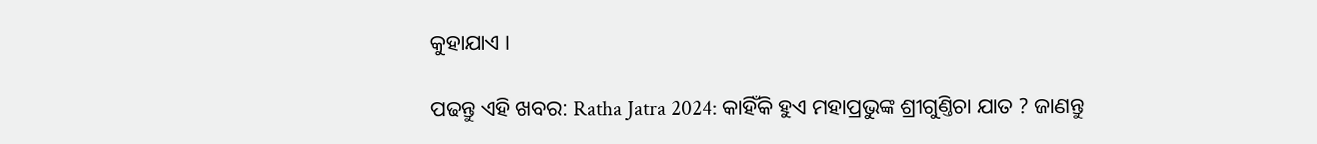କୁହାଯାଏ ।

ପଢନ୍ତୁ ଏହି ଖବର: Ratha Jatra 2024: କାହିଁକି ହୁଏ ମହାପ୍ରଭୁଙ୍କ ଶ୍ରୀଗୁଣ୍ତିଚା ଯାତ ? ଜାଣନ୍ତୁ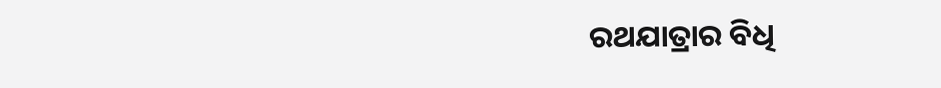ରଥଯାତ୍ରାର ବିଧି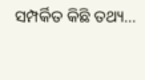ସମ୍ପର୍କିତ କିଛି ତଥ୍ୟ...